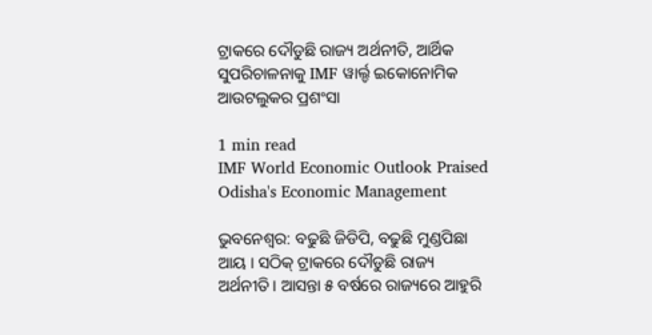ଟ୍ରାକରେ ଦୌଡୁଛି ରାଜ୍ୟ ଅର୍ଥନୀତି, ଆର୍ଥିକ ସୁପରିଚାଳନାକୁ IMF ୱାର୍ଲ୍ଡ ଇକୋନୋମିକ ଆଉଟଲୁକର ପ୍ରଶଂସା

1 min read
IMF World Economic Outlook Praised Odisha's Economic Management

ଭୁବନେଶ୍ୱର: ବଢୁଛି ଜିଡିପି, ବଢୁଛି ମୁଣ୍ଡପିଛା ଆୟ । ସଠିକ୍ ଟ୍ରାକରେ ଦୌଡୁଛି ରାଜ୍ୟ ଅର୍ଥନୀତି । ଆସନ୍ତା ୫ ବର୍ଷରେ ରାଜ୍ୟରେ ଆହୁରି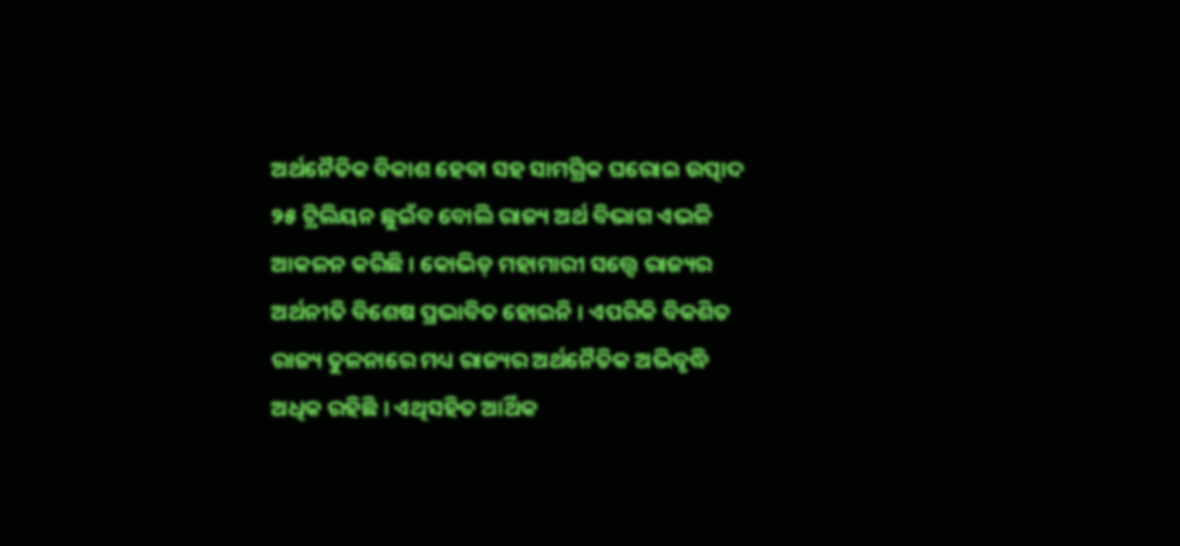ଅର୍ଥନୈତିକ ବିକାଶ ହେବା ସହ ସାମଗ୍ରିକ ଘରୋଇ ଉତ୍ପାଦ ୨୫ ଟ୍ରିଲିୟନ ଛୁଇଁବ ବୋଲି ରାଜ୍ୟ ଅର୍ଥ ବିଭାଗ ଏଭଳି ଆକଳନ କରିଛି । କୋଭିଡ୍ ମହାମାରୀ ସତ୍ତ୍ୱେ ରାଜ୍ୟର ଅର୍ଥନୀତି ବିଶେଷ ପ୍ରଭାବିତ ହୋଇନି । ଏପରିକି ବିକଶିତ ରାଜ୍ୟ ତୁଳନାରେ ମଧ୍ୟ ରାଜ୍ୟର ଅର୍ଥନୈତିକ ଅଭିବୃଦ୍ଧି ଅଧିକ ରହିଛି । ଏଥିସହିତ ଆର୍ଥିକ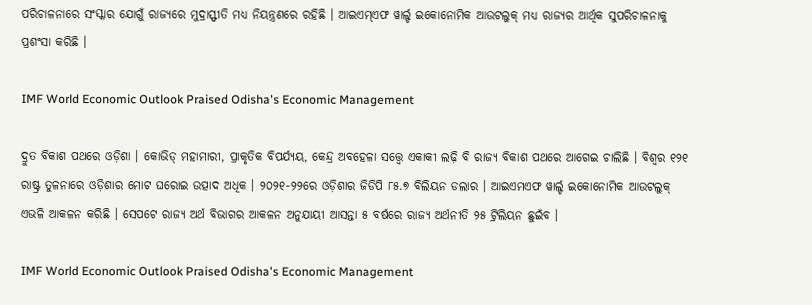ପରିଚାଳନାରେ ସଂସ୍କାର ଯୋଗୁଁ ରାଜ୍ୟରେ ମୁଦ୍ରାସ୍ଫୀତି ମଧ୍ୟ ନିୟନ୍ତ୍ରଣରେ ରହିଛି । ଆଇଏମ୍ଏଫ ୱାର୍ଲ୍ଡ ଇକୋନୋମିକ ଆଉଟଲୁକ୍ ମଧ୍ୟ ରାଜ୍ୟର ଆର୍ଥିକ ସୁପରିଚାଳନାକୁ ପ୍ରଶଂସା କରିଛି ।

IMF World Economic Outlook Praised Odisha's Economic Management

ଦ୍ରୁତ ବିକାଶ ପଥରେ ଓଡ଼ିଶା । କୋଭିଡ୍ ମହାମାରୀ, ପ୍ରାକୃତିକ ବିପର୍ଯ୍ୟୟ, କେନ୍ଦ୍ର ଅବହେଳା ସତ୍ତ୍ୱେ ଏକାକୀ ଲଢ଼ି ବି ରାଜ୍ୟ ବିକାଶ ପଥରେ ଆଗେଇ ଚାଲିଛି । ବିଶ୍ୱର ୧୨୧ ରାଷ୍ଟ୍ର ତୁଳନାରେ ଓଡ଼ିଶାର ମୋଟ ଘରୋଇ ଉତ୍ପାଦ ଅଧିକ । ୨୦୨୧-୨୨ରେ ଓଡ଼ିଶାର ଜିଡିପି ୮୫.୭ ବିଲିୟନ ଡଲାର । ଆଇଏମଏଫ ୱାର୍ଲ୍ଡ ଇକୋନୋମିକ ଆଉଟଲୁକ୍ ଏଭଳି ଆକଳନ କରିଛି । ସେପଟେ ରାଜ୍ୟ ଅର୍ଥ ବିଭାଗର ଆକଳନ ଅନୁଯାୟୀ ଆସନ୍ତା ୫ ବର୍ଷରେ ରାଜ୍ୟ ଅର୍ଥନୀତି ୨୫ ଟ୍ରିଲିୟନ ଛୁଇଁବ ।

IMF World Economic Outlook Praised Odisha's Economic Management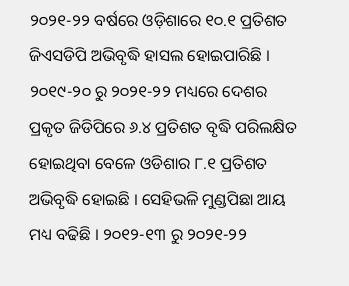୨୦୨୧-୨୨ ବର୍ଷରେ ଓଡ଼ିଶାରେ ୧୦.୧ ପ୍ରତିଶତ ଜିଏସଡିପି ଅଭିବୃଦ୍ଧି ହାସଲ ହୋଇପାରିଛି । ୨୦୧୯-୨୦ ରୁ ୨୦୨୧-୨୨ ମଧ୍ୟରେ ଦେଶର ପ୍ରକୃତ ଜିଡିପିରେ ୬.୪ ପ୍ରତିଶତ ବୃଦ୍ଧି ପରିଲକ୍ଷିତ ହୋଇଥିବା ବେଳେ ଓଡିଶାର ୮.୧ ପ୍ରତିଶତ ଅଭିବୃଦ୍ଧି ହୋଇଛି । ସେହିଭଳି ମୁଣ୍ଡପିଛା ଆୟ ମଧ୍ୟ ବଢିଛି । ୨୦୧୨-୧୩ ରୁ ୨୦୨୧-୨୨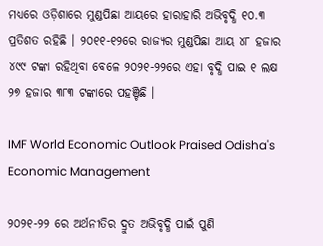ମଧ୍ୟରେ ଓଡ଼ିଶାରେ ମୁଣ୍ଡପିଛା ଆୟରେ ହାରାହାରି ଅଭିବୃଦ୍ଧି ୧୦.୩ ପ୍ରତିଶତ ରହିଛି । ୨୦୧୧-୧୨ରେ ରାଜ୍ୟର ମୁଣ୍ଡପିଛା ଆୟ ୪୮ ହଜାର ୪୯୯ ଟଙ୍କା ରହିଥିବା ବେଳେ ୨୦୨୧-୨୨ରେ ଏହା ବୃଦ୍ଧି ପାଇ ୧ ଲକ୍ଷ ୨୭ ହଜାର ୩୮୩ ଟଙ୍କାରେ ପହଞ୍ଚିଛି ।

IMF World Economic Outlook Praised Odisha's Economic Management

୨୦୨୧-୨୨ ରେ ଅର୍ଥନୀତିର ଦ୍ରୁତ ଅଭିବୃଦ୍ଧି ପାଇଁ ପୁଣି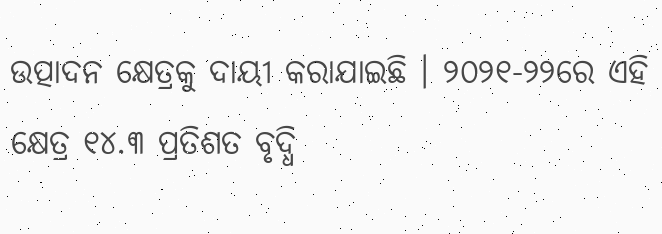ଉତ୍ପାଦନ କ୍ଷେତ୍ରକୁ ଦାୟୀ କରାଯାଇଛି । ୨୦୨୧-୨୨ରେ ଏହି କ୍ଷେତ୍ର ୧୪.୩ ପ୍ରତିଶତ ବୃଦ୍ଧି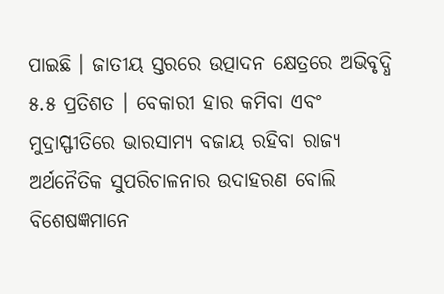ପାଇଛି । ଜାତୀୟ ସ୍ତରରେ ଉତ୍ପାଦନ କ୍ଷେତ୍ରରେ ଅଭିବୃଦ୍ଧି ୫.୫ ପ୍ରତିଶତ । ବେକାରୀ ହାର କମିବା ଏବଂ ମୁଦ୍ରାସ୍ଫୀତିରେ ଭାରସାମ୍ୟ ବଜାୟ ରହିବା ରାଜ୍ୟ ଅର୍ଥନୈତିକ ସୁପରିଚାଳନାର ଉଦାହରଣ ବୋଲି ବିଶେଷଜ୍ଞମାନେ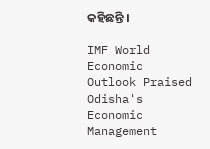କହିଛନ୍ତି ।

IMF World Economic Outlook Praised Odisha's Economic Management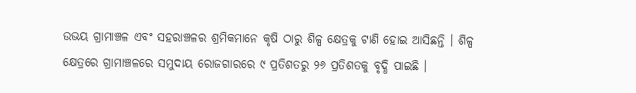ଉଭୟ ଗ୍ରାମାଞ୍ଚଳ ଏବଂ ସହରାଞ୍ଚଳର ଶ୍ରମିକମାନେ କୃଷି ଠାରୁ ଶିଳ୍ପ କ୍ଷେତ୍ରକୁ ଟାଣି ହୋଇ ଆସିଛନ୍ତି । ଶିଳ୍ପ କ୍ଷେତ୍ରରେ ଗ୍ରାମାଞ୍ଚଳରେ ସମୁଦାୟ ରୋଜଗାରରେ ୯ ପ୍ରତିଶତରୁ ୨୬ ପ୍ରତିଶତକୁ ବୃଦ୍ଧି ପାଇଛି ।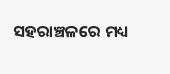ସହରାଞ୍ଚଳରେ ମଧ୍ୟ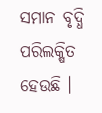ସମାନ ବୃଦ୍ଧି ପରିଲକ୍ଷିତ ହେଉଛି ।